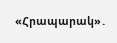«Հրապարակ»․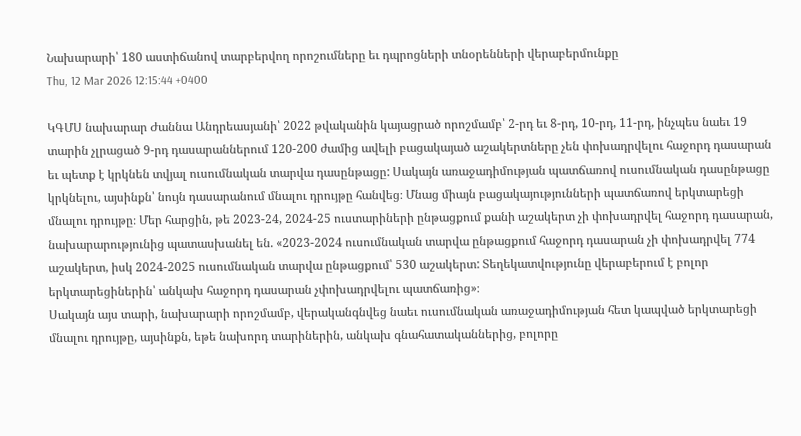Նախարարի՝ 180 աստիճանով տարբերվող որոշումները եւ դպրոցների տնօրենների վերաբերմունքը
Thu, 12 Mar 2026 12:15:44 +0400

ԿԳՄՍ նախարար Ժաննա Անդրեասյանի՝ 2022 թվականին կայացրած որոշմամբ՝ 2-րդ եւ 8-րդ, 10-րդ, 11-րդ, ինչպես նաեւ 19 տարին չլրացած 9-րդ դասարաններում 120-200 ժամից ավելի բացակայած աշակերտները չեն փոխադրվելու հաջորդ դասարան եւ պետք է կրկնեն տվյալ ուսումնական տարվա դասընթացը: Սակայն առաջադիմության պատճառով ուսումնական դասընթացը կրկնելու, այսինքն՝ նույն դասարանում մնալու դրույթը հանվեց։ Մնաց միայն բացակայությունների պատճառով երկտարեցի մնալու դրույթը։ Մեր հարցին, թե 2023-24, 2024-25 ուստարիների ընթացքում քանի աշակերտ չի փոխադրվել հաջորդ դասարան, նախարարությունից պատասխանել են. «2023-2024 ուսումնական տարվա ընթացքում հաջորդ դասարան չի փոխադրվել 774 աշակերտ, իսկ 2024-2025 ուսումնական տարվա ընթացքում՝ 530 աշակերտ: Տեղեկատվությունը վերաբերում է բոլոր երկտարեցիներին՝ անկախ հաջորդ դասարան չփոխադրվելու պատճառից»։
Սակայն այս տարի, նախարարի որոշմամբ, վերականգնվեց նաեւ ուսումնական առաջադիմության հետ կապված երկտարեցի մնալու դրույթը, այսինքն, եթե նախորդ տարիներին, անկախ գնահատականներից, բոլորը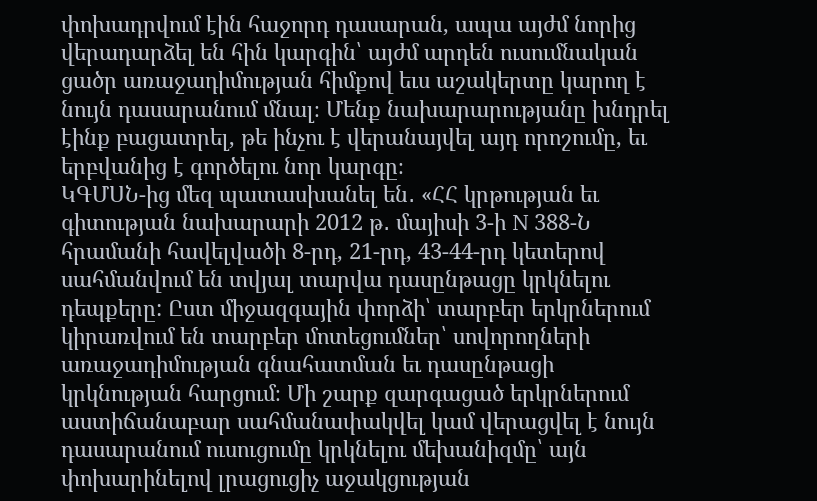փոխադրվում էին հաջորդ դասարան, ապա այժմ նորից վերադարձել են հին կարգին՝ այժմ արդեն ուսումնական ցածր առաջադիմության հիմքով եւս աշակերտը կարող է նույն դասարանում մնալ։ Մենք նախարարությանը խնդրել էինք բացատրել, թե ինչու է վերանայվել այդ որոշումը, եւ երբվանից է գործելու նոր կարգը։
ԿԳՄՍՆ-ից մեզ պատասխանել են․ «ՀՀ կրթության եւ գիտության նախարարի 2012 թ․ մայիսի 3-ի N 388-Ն հրամանի հավելվածի 8-րդ, 21-րդ, 43-44-րդ կետերով սահմանվում են տվյալ տարվա դասընթացը կրկնելու դեպքերը: Ըստ միջազգային փորձի՝ տարբեր երկրներում կիրառվում են տարբեր մոտեցումներ՝ սովորողների առաջադիմության գնահատման եւ դասընթացի կրկնության հարցում։ Մի շարք զարգացած երկրներում աստիճանաբար սահմանափակվել կամ վերացվել է նույն դասարանում ուսուցումը կրկնելու մեխանիզմը՝ այն փոխարինելով լրացուցիչ աջակցության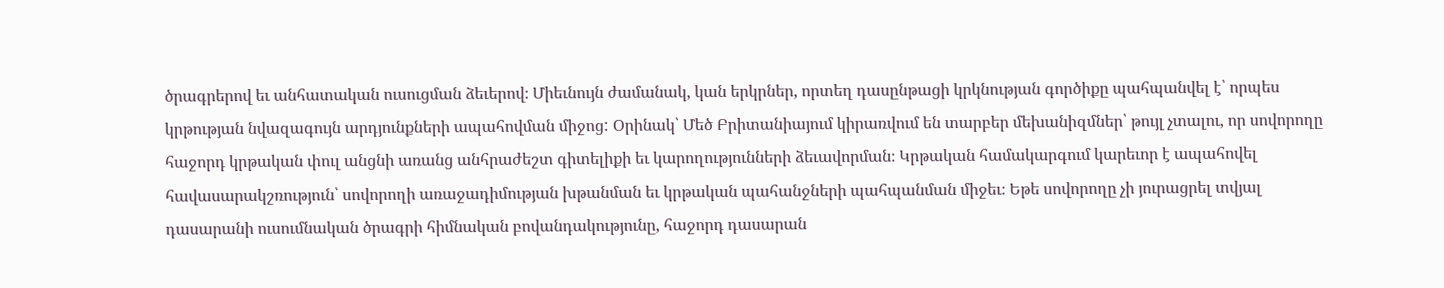ծրագրերով եւ անհատական ուսուցման ձեւերով։ Միեւնույն ժամանակ, կան երկրներ, որտեղ դասընթացի կրկնության գործիքը պահպանվել է՝ որպես կրթության նվազագույն արդյունքների ապահովման միջոց: Օրինակ՝ Մեծ Բրիտանիայում կիրառվում են տարբեր մեխանիզմներ՝ թույլ չտալու, որ սովորողը հաջորդ կրթական փուլ անցնի առանց անհրաժեշտ գիտելիքի եւ կարողությունների ձեւավորման։ Կրթական համակարգում կարեւոր է ապահովել հավասարակշռություն՝ սովորողի առաջադիմության խթանման եւ կրթական պահանջների պահպանման միջեւ։ Եթե սովորողը չի յուրացրել տվյալ դասարանի ուսումնական ծրագրի հիմնական բովանդակությունը, հաջորդ դասարան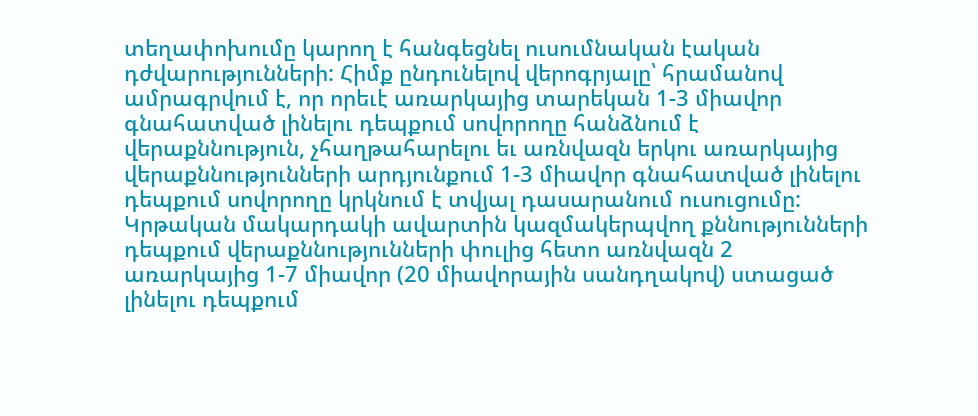տեղափոխումը կարող է հանգեցնել ուսումնական էական դժվարությունների: Հիմք ընդունելով վերոգրյալը՝ հրամանով ամրագրվում է, որ որեւէ առարկայից տարեկան 1-3 միավոր գնահատված լինելու դեպքում սովորողը հանձնում է վերաքննություն, չհաղթահարելու եւ առնվազն երկու առարկայից վերաքննությունների արդյունքում 1-3 միավոր գնահատված լինելու դեպքում սովորողը կրկնում է տվյալ դասարանում ուսուցումը: Կրթական մակարդակի ավարտին կազմակերպվող քննությունների դեպքում վերաքննությունների փուլից հետո առնվազն 2 առարկայից 1-7 միավոր (20 միավորային սանդղակով) ստացած լինելու դեպքում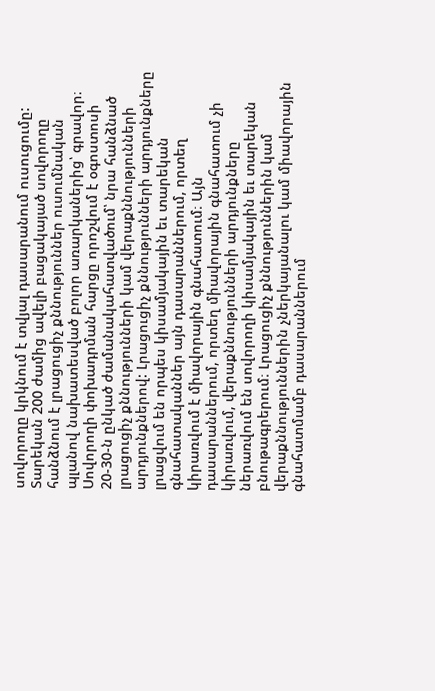սովորողը կրկնում է տվյալ դասարանում ուսուցումը: Տարեկան 200 ժամից ավելի բացակայած սովորողը հանձնում է լրացուցիչ քննություններ ուսումնական պլանով նախատեսված բոլոր առարկաներից՝ գրավոր։ Սովորողի փոխադրման հարցը որոշվում է օգոստոսի 20-30-ն ընկած ժամանակահատվածում՝ նրա հանձնած լրացուցիչ քննությունների կամ վերաքննությունների արդյունքներով: Լրացուցիչ քննությունների արդյունքները լրացվում են որպես կիսամյակային եւ տարեկան գնահատականներ այն դասարաններում, որտեղ կիրառվում է միավորային գնահատում։ Այն դասարաններում, որտեղ միավորային գնահատում չի կիրառվում, վերաքննությունների արդյունքները ներառվում են սովորողի կիսամյակային եւ տարեկան բնութագրերում։ Լրացուցիչ քննություններին կամ վերաքննություններին չներկայանալու կամ միավորային գնահատմամբ դասարաններում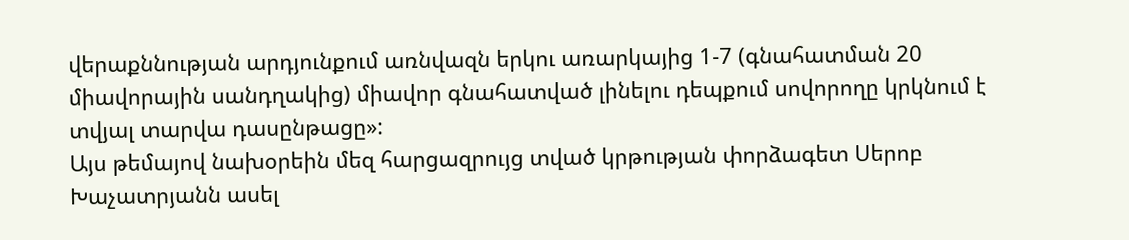վերաքննության արդյունքում առնվազն երկու առարկայից 1-7 (գնահատման 20 միավորային սանդղակից) միավոր գնահատված լինելու դեպքում սովորողը կրկնում է տվյալ տարվա դասընթացը»:
Այս թեմայով նախօրեին մեզ հարցազրույց տված կրթության փորձագետ Սերոբ Խաչատրյանն ասել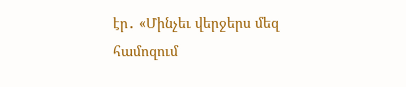էր․ «Մինչեւ վերջերս մեզ համոզում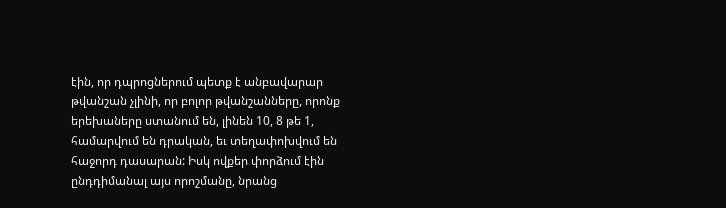էին, որ դպրոցներում պետք է անբավարար թվանշան չլինի, որ բոլոր թվանշանները, որոնք երեխաները ստանում են, լինեն 10, 8 թե 1, համարվում են դրական, եւ տեղափոխվում են հաջորդ դասարան: Իսկ ովքեր փորձում էին ընդդիմանալ այս որոշմանը, նրանց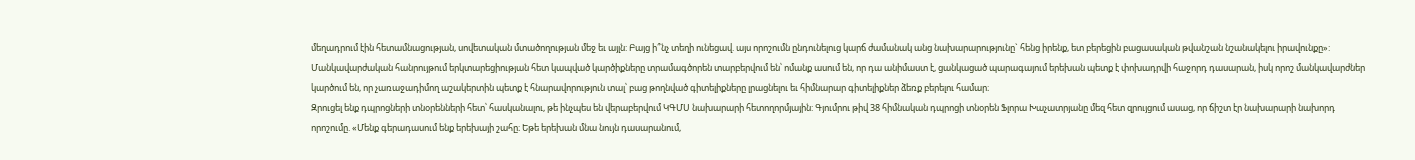մեղադրում էին հետամնացության, սովետական մտածողության մեջ եւ այլն: Բայց ի՞նչ տեղի ունեցավ. այս որոշումն ընդունելուց կարճ ժամանակ անց նախարարությունը` հենց իրենք, ետ բերեցին բացասական թվանշան նշանակելու իրավունքը»:
Մանկավարժական հանրույթում երկտարեցիության հետ կապված կարծիքները տրամագծորեն տարբերվում են՝ ոմանք ասում են, որ դա անիմաստ է, ցանկացած պարագայում երեխան պետք է փոխադրվի հաջորդ դասարան, իսկ որոշ մանկավարժներ կարծում են, որ չառաջադիմող աշակերտին պետք է հնարավորություն տալ՝ բաց թողնված գիտելիքները լրացնելու եւ հիմնարար գիտելիքներ ձեռք բերելու համար։
Զրուցել ենք դպրոցների տնօրենների հետ՝ հասկանալու, թե ինչպես են վերաբերվում ԿԳՄՍ նախարարի հետողորմյային: Գյումրու թիվ 38 հիմնական դպրոցի տնօրեն Ֆլորա Խաչատրյանը մեզ հետ զրույցում ասաց, որ ճիշտ էր նախարարի նախորդ որոշումը. «Մենք գերադասում ենք երեխայի շահը։ Եթե երեխան մնա նույն դասարանում,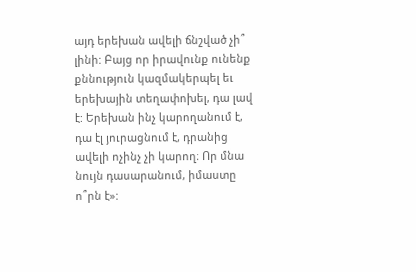այդ երեխան ավելի ճնշված չի՞ լինի: Բայց որ իրավունք ունենք քննություն կազմակերպել եւ երեխային տեղափոխել, դա լավ է: Երեխան ինչ կարողանում է, դա էլ յուրացնում է, դրանից ավելի ոչինչ չի կարող։ Որ մնա նույն դասարանում, իմաստը ո՞րն է»: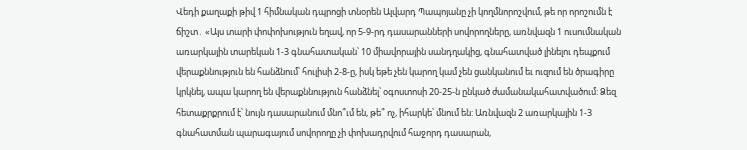Վեդի քաղաքի թիվ 1 հիմնական դպրոցի տնօրեն Ալվարդ Պապոյանը չի կողմնորոշվում, թե որ որոշումն է ճիշտ․ «Այս տարի փոփոխություն եղավ, որ 5-9-րդ դասարանների սովորողները, առնվազն 1 ուսումնական առարկային տարեկան 1-3 գնահատական՝ 10 միավորային սանդղակից, գնահատված լինելու դեպքում վերաքննություն են հանձնում՝ հուլիսի 2-8-ը, իսկ եթե չեն կարող կամ չեն ցանկանում եւ ուզում են ծրագիրը կրկնել, ապա կարող են վերաքննություն հանձնել՝ օգոստոսի 20-25-ն ընկած ժամանակահատվածում: Ձեզ հետաքրքրում է՝ նույն դասարանում մնո՞ւմ են, թե՞ ոչ, իհարկե՝ մնում են: Առնվազն 2 առարկային 1-3 գնահատման պարագայում սովորողը չի փոխադրվում հաջորդ դասարան,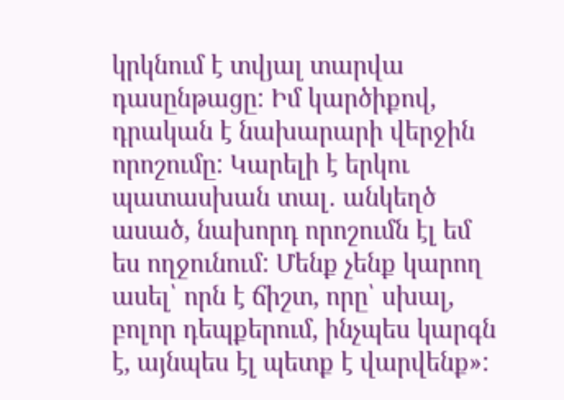կրկնում է տվյալ տարվա դասընթացը: Իմ կարծիքով, դրական է նախարարի վերջին որոշումը: Կարելի է երկու պատասխան տալ․ անկեղծ ասած, նախորդ որոշումն էլ եմ ես ողջունում: Մենք չենք կարող ասել՝ որն է ճիշտ, որը՝ սխալ, բոլոր դեպքերում, ինչպես կարգն է, այնպես էլ պետք է վարվենք»: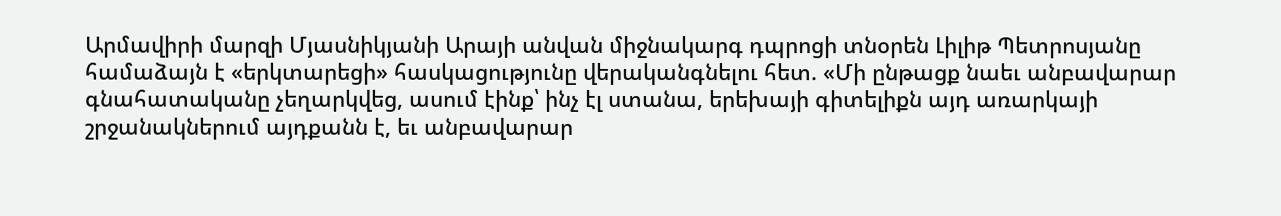Արմավիրի մարզի Մյասնիկյանի Արայի անվան միջնակարգ դպրոցի տնօրեն Լիլիթ Պետրոսյանը համաձայն է «երկտարեցի» հասկացությունը վերականգնելու հետ. «Մի ընթացք նաեւ անբավարար գնահատականը չեղարկվեց, ասում էինք՝ ինչ էլ ստանա, երեխայի գիտելիքն այդ առարկայի շրջանակներում այդքանն է, եւ անբավարար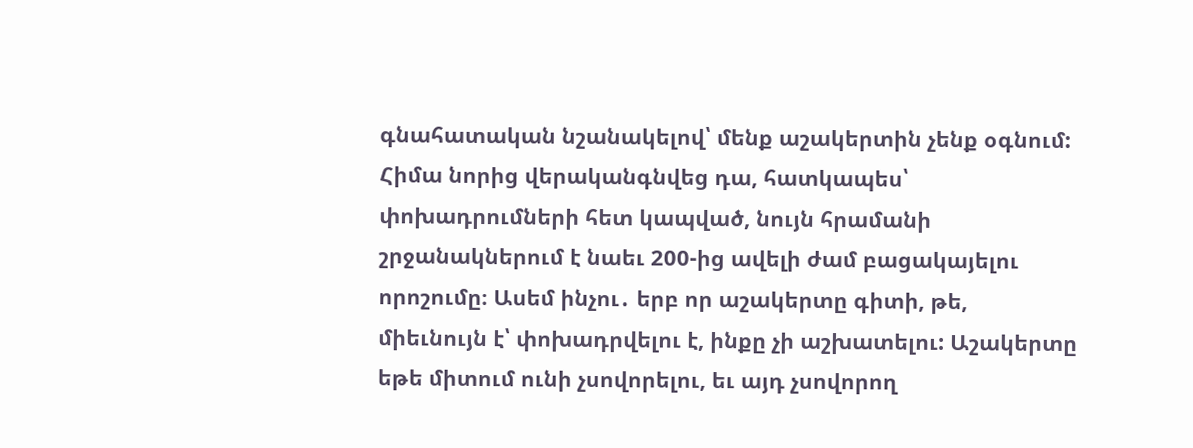գնահատական նշանակելով՝ մենք աշակերտին չենք օգնում: Հիմա նորից վերականգնվեց դա, հատկապես՝ փոխադրումների հետ կապված, նույն հրամանի շրջանակներում է նաեւ 200-ից ավելի ժամ բացակայելու որոշումը։ Ասեմ ինչու․ երբ որ աշակերտը գիտի, թե, միեւնույն է՝ փոխադրվելու է, ինքը չի աշխատելու: Աշակերտը եթե միտում ունի չսովորելու, եւ այդ չսովորող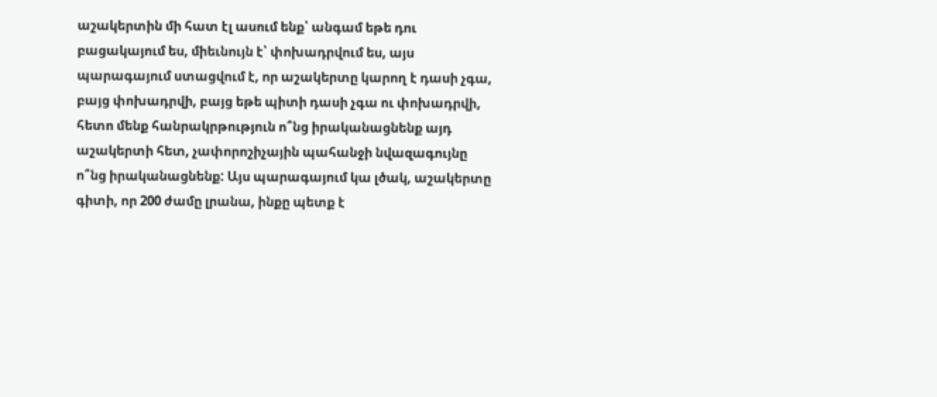աշակերտին մի հատ էլ ասում ենք՝ անգամ եթե դու բացակայում ես, միեւնույն է՝ փոխադրվում ես, այս պարագայում ստացվում է, որ աշակերտը կարող է դասի չգա, բայց փոխադրվի, բայց եթե պիտի դասի չգա ու փոխադրվի, հետո մենք հանրակրթություն ո՞նց իրականացնենք այդ աշակերտի հետ, չափորոշիչային պահանջի նվազագույնը ո՞նց իրականացնենք: Այս պարագայում կա լծակ, աշակերտը գիտի, որ 200 ժամը լրանա, ինքը պետք է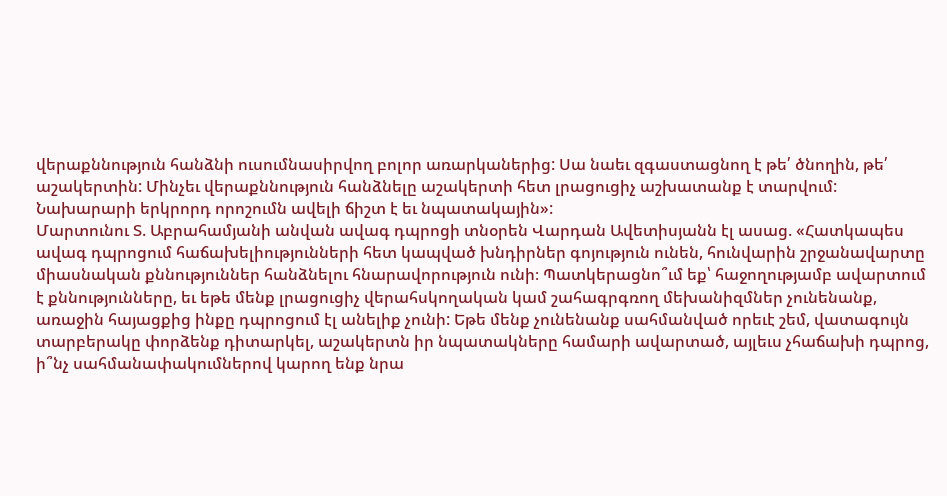վերաքննություն հանձնի ուսումնասիրվող բոլոր առարկաներից: Սա նաեւ զգաստացնող է թե՛ ծնողին, թե՛ աշակերտին: Մինչեւ վերաքննություն հանձնելը աշակերտի հետ լրացուցիչ աշխատանք է տարվում: Նախարարի երկրորդ որոշումն ավելի ճիշտ է եւ նպատակային»:
Մարտունու Տ. Աբրահամյանի անվան ավագ դպրոցի տնօրեն Վարդան Ավետիսյանն էլ ասաց. «Հատկապես ավագ դպրոցում հաճախելիությունների հետ կապված խնդիրներ գոյություն ունեն, հունվարին շրջանավարտը միասնական քննություններ հանձնելու հնարավորություն ունի։ Պատկերացնո՞ւմ եք՝ հաջողությամբ ավարտում է քննությունները, եւ եթե մենք լրացուցիչ վերահսկողական կամ շահագրգռող մեխանիզմներ չունենանք, առաջին հայացքից ինքը դպրոցում էլ անելիք չունի: Եթե մենք չունենանք սահմանված որեւէ շեմ, վատագույն տարբերակը փորձենք դիտարկել, աշակերտն իր նպատակները համարի ավարտած, այլեւս չհաճախի դպրոց, ի՞նչ սահմանափակումներով կարող ենք նրա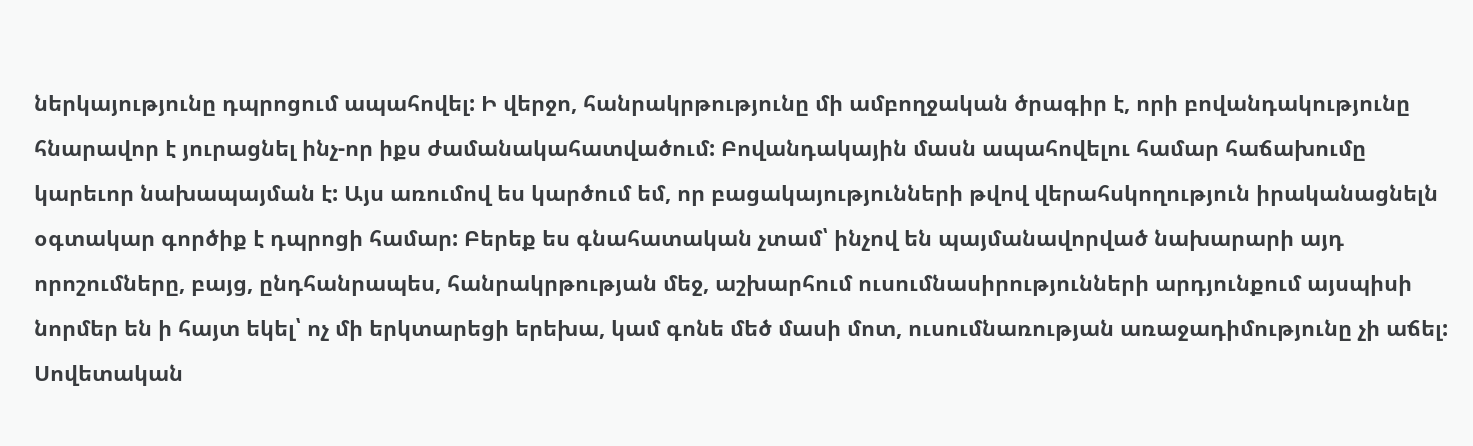ներկայությունը դպրոցում ապահովել: Ի վերջո, հանրակրթությունը մի ամբողջական ծրագիր է, որի բովանդակությունը հնարավոր է յուրացնել ինչ-որ իքս ժամանակահատվածում: Բովանդակային մասն ապահովելու համար հաճախումը կարեւոր նախապայման է: Այս առումով ես կարծում եմ, որ բացակայությունների թվով վերահսկողություն իրականացնելն օգտակար գործիք է դպրոցի համար: Բերեք ես գնահատական չտամ՝ ինչով են պայմանավորված նախարարի այդ որոշումները, բայց, ընդհանրապես, հանրակրթության մեջ, աշխարհում ուսումնասիրությունների արդյունքում այսպիսի նորմեր են ի հայտ եկել՝ ոչ մի երկտարեցի երեխա, կամ գոնե մեծ մասի մոտ, ուսումնառության առաջադիմությունը չի աճել: Սովետական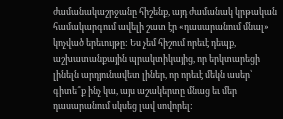ժամանակաշրջանը հիշենք, այդ ժամանակ կրթական համակարգում ավելի շատ էր «դասարանում մնալ» կոչված երեւույթը: Ես չեմ հիշում որեւէ դեպք, աշխատանքային պրակտիկայից, որ երկտարեցի լինելն արդյունավետ լիներ, որ որեւէ մեկն ասեր՝ գիտե՞ք ինչ կա, այս աշակերտը մնաց եւ մեր դասարանում սկսեց լավ սովորել: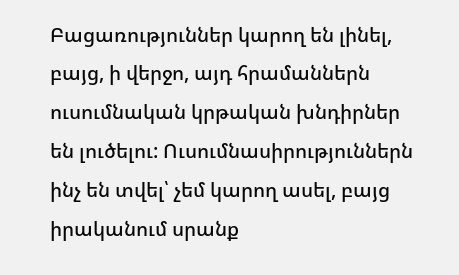Բացառություններ կարող են լինել, բայց, ի վերջո, այդ հրամաններն ուսումնական կրթական խնդիրներ են լուծելու: Ուսումնասիրություններն ինչ են տվել՝ չեմ կարող ասել, բայց իրականում սրանք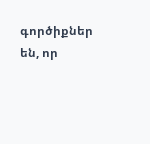գործիքներ են, որ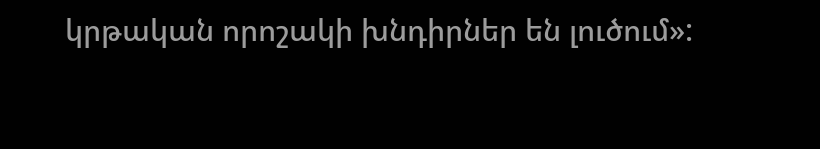կրթական որոշակի խնդիրներ են լուծում»: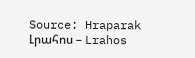Source: Hraparak
Լրահոս – Lrahos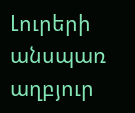Լուրերի անսպառ աղբյուր